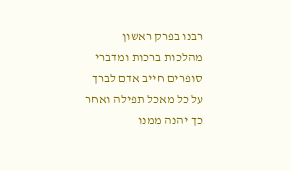רבנו בפרק ראשון מהלכות ברכות ומדברי סופרים חייב אדם לברך על כל מאכל תפילה ואחר כך יהנה ממנו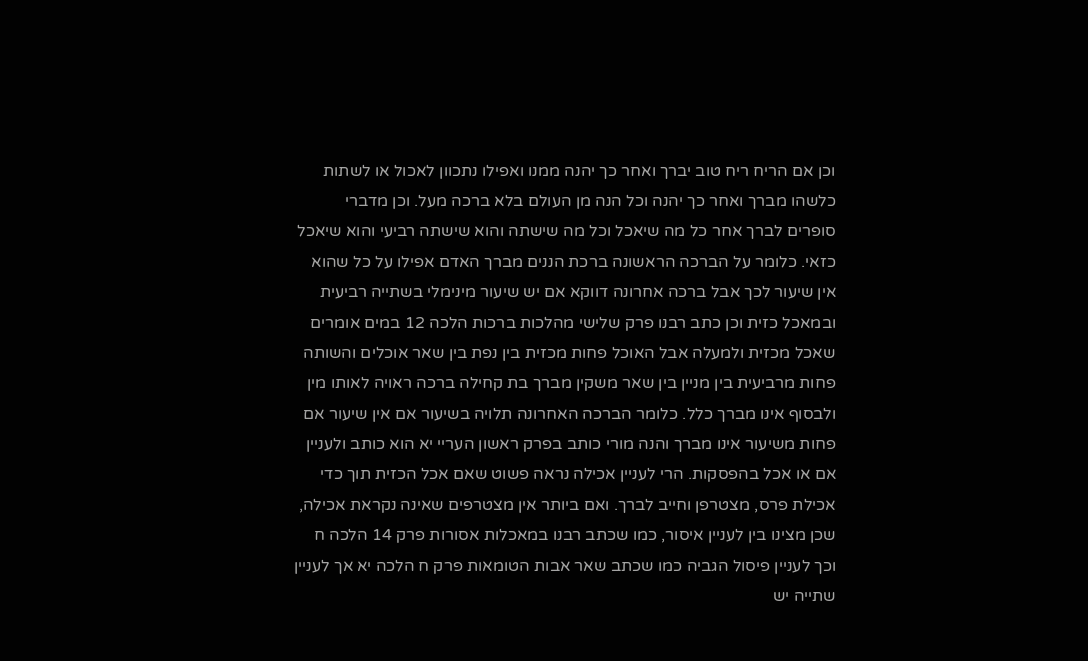וכן אם הריח ריח טוב יברך ואחר כך יהנה ממנו ואפילו נתכוון לאכול או לשתות כלשהו מברך ואחר כך יהנה וכל הנה מן העולם בלא ברכה מעל. וכן מדברי סופרים לברך אחר כל מה שיאכל וכל מה שישתה והוא שישתה רביעי והוא שיאכל כזאי. כלומר על הברכה הראשונה ברכת הננים מברך האדם אפילו על כל שהוא אין שיעור לכך אבל ברכה אחרונה דווקא אם יש שיעור מינימלי בשתייה רביעית ובמאכל כזית וכן כתב רבנו פרק שלישי מהלכות ברכות הלכה 12 במים אומרים שאכל מכזית ולמעלה אבל האוכל פחות מכזית בין נפת בין שאר אוכלים והשותה פחות מרביעית בין מניין בין שאר משקין מברך בת קחילה ברכה ראויה לאותו מין ולבסוף אינו מברך כלל. כלומר הברכה האחרונה תלויה בשיעור אם אין שיעור אם פחות משיעור אינו מברך והנה מורי כותב בפרק ראשון העריי יא הוא כותב ולעניין אם או אכל בהפסקות. הרי לעניין אכילה נראה פשוט שאם אכל הכזית תוך כדי אכילת פרס, מצטרפן וחייב לברך. ואם ביותר אין מצטרפים שאינה נקראת אכילה, שכן מצינו בין לעניין איסור, כמו שכתב רבנו במאכלות אסורות פרק 14 הלכה ח וכך לעניין פיסול הגביה כמו שכתב שאר אבות הטומאות פרק ח הלכה יא אך לעניין שתייה יש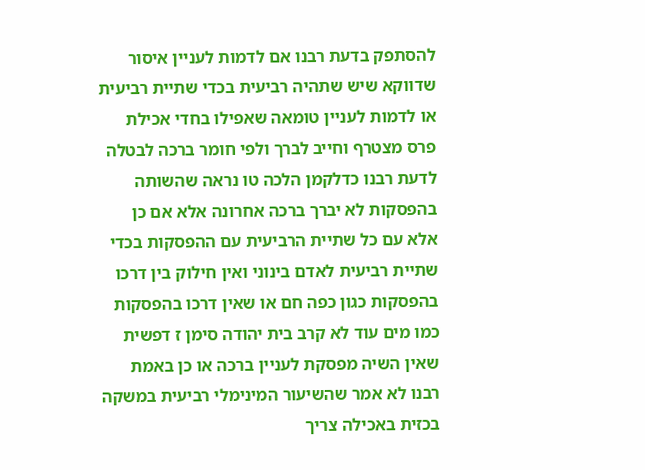להסתפק בדעת רבנו אם לדמות לעניין איסור שדווקא שיש שתהיה רביעית בכדי שתיית רביעית או לדמות לעניין טומאה שאפילו בחדי אכילת פרס מצטרף וחייב לברך ולפי חומר ברכה לבטלה לדעת רבנו כדלקמן הלכה טו נראה שהשותה בהפסקות לא יברך ברכה אחרונה אלא אם כן אלא עם כל שתיית הרביעית עם ההפסקות בכדי שתיית רביעית לאדם בינוני ואין חילוק בין דרכו בהפסקות כגון כפה חם או שאין דרכו בהפסקות כמו מים עוד לא קרב בית יהודה סימן ז דפשית שאין השיה מפסקת לעניין ברכה או כן באמת רבנו לא אמר שהשיעור המינימלי רביעית במשקה בכזית באכילה צריך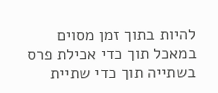להיות בתוך זמן מסוים במאכל תוך כדי אכילת פרס בשתייה תוך כדי שתיית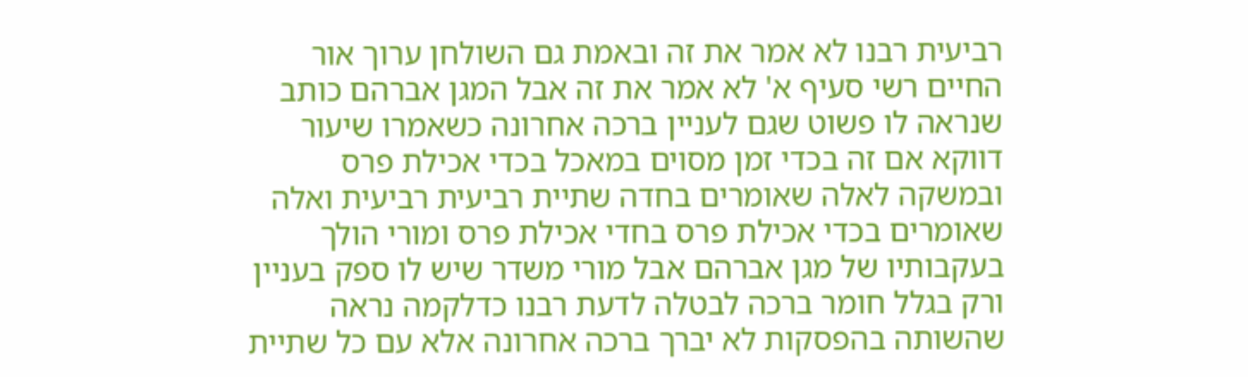רביעית רבנו לא אמר את זה ובאמת גם השולחן ערוך אור החיים רשי סעיף א' לא אמר את זה אבל המגן אברהם כותב שנראה לו פשוט שגם לעניין ברכה אחרונה כשאמרו שיעור דווקא אם זה בכדי זמן מסוים במאכל בכדי אכילת פרס ובמשקה לאלה שאומרים בחדה שתיית רביעית רביעית ואלה שאומרים בכדי אכילת פרס בחדי אכילת פרס ומורי הולך בעקבותיו של מגן אברהם אבל מורי משדר שיש לו ספק בעניין ורק בגלל חומר ברכה לבטלה לדעת רבנו כדלקמה נראה שהשותה בהפסקות לא יברך ברכה אחרונה אלא עם כל שתיית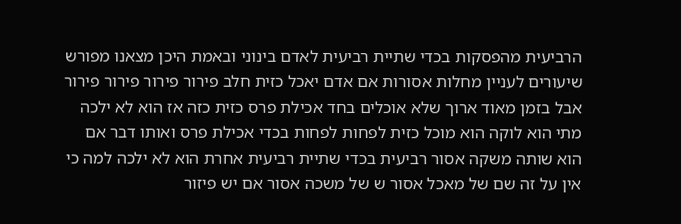הרביעית מהפסקות בכדי שתיית רביעית לאדם בינוני ובאמת היכן מצאנו מפורש שיעורים לעניין מחלות אסורות אם אדם יאכל כזית חלב פירור פירור פירור פירור אבל בזמן מאוד ארוך שלא אוכלים בחד אכילת פרס כזית כזה אז הוא לא ילכה מתי הוא לוקה הוא מוכל כזית לפחות לפחות בכדי אכילת פרס ואותו דבר אם הוא שותה משקה אסור רביעית בכדי שתיית רביעית אחרת הוא לא ילכה למה כי אין על זה שם של מאכל אסור ש של משכה אסור אם יש פיזור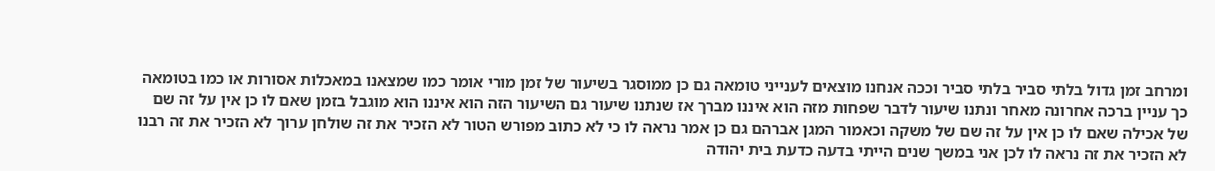ומרחב זמן גדול בלתי סביר בלתי סביר וככה אנחנו מוצאים לענייני טומאה גם כן ממוסגר בשיעור של זמן מורי אומר כמו שמצאנו במאכלות אסורות או כמו בטומאה כך עניין ברכה אחרונה מאחר ונתנו שיעור לדבר שפחות מזה הוא איננו מברך אז שנתנו שיעור גם השיעור הזה הוא איננו הוא מוגבל בזמן שאם לו כן אין על זה שם של אכילה שאם לו כן אין על זה שם של משקה וכאמור המגן אברהם גם כן אמר נראה לו כי לא כתוב מפורש הטור לא הזכיר את זה שולחן ערוך לא הזכיר את זה רבנו לא הזכיר את זה נראה לו לכן אני במשך שנים הייתי בדעה כדעת בית יהודה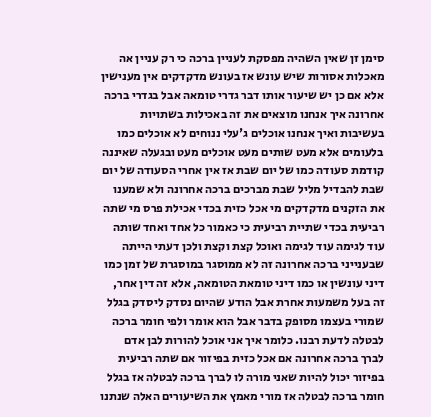סימן זן שאין השהיה מפסקת לעניין ברכה כי רק עניין אה מאכלות אסורות שיש עונש אז בעונש מדקדקים אין מענישין אלא אם כן יש שיעור אותו דבר גדרי טומאה אבל בגדרי ברכה אחרונה איך אנחנו מוצאים את זה באכילות בשתויות בעשיבות ואיך אנחנו אוכלים ג'עלי ננוחים לא אוכלים כמו בלעומים אלא מעט שותים מעט אוכלים מעט ובגעלה שאיננה קודמת סעודה כמו של יום שבת אז אין אחרי הסעודה של יום שבת להבדיל מליל שבת מברכים ברכה אחרונה ולא שמענו את הזקנים מדקדקים מי אכל כזית בכדי אכילת פרס מי שתה רביעית בכדי שתיית רביעית כי כאמור כל אחד ואחד שותה עוד לגימה עוד לגימה ואוכל קצת וקצת ולכן דעתי הייתה שבענייני ברכה אחרונה זה לא ממוסגר במוסגרת של זמן כמו דיני עונשין או כמו דיני טומאת הטומאה, אלא זה דין אחר, זה בעל משמעות אחרת אבל הודע שהיום נסדק ליסדק בגלל שמורי בעצמו מסופק בדבר אבל הוא אומר ולפי חומר ברכה לבטלה לדעת רבנו. כלומר איך אני אוכל להורות לבן אדם לברך ברכה אחרונה אם אכל כזית בפיזור אם שתה רביעית בפיזור יכול להיות שאני מורה לו לברך ברכה לבטלה אז בגלל חומר ברכה לבטלה אז מורי מאמץ את השיעורים האלה שנתנו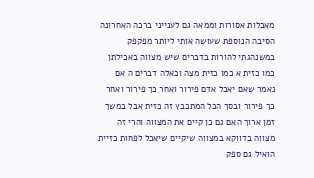מאכלות אסורות וממאה גם לענייני ברכה האחרונה הסיבה הנוספת שעושה אותי ליותר מפקפק במשנהגתי להורות בדברים שיש מצווה באכילתן כמו כזית א כמו כזית מצה וכאלה דברים ה אם נאמר שאם יאכל אדם פירור ואחר כך פירור ואחר כך פירור ובסך הכל המתכבץ זה כזית אבל במשך זמן ארוך האם גם כן קיים את המצווה והרי זה מצווה בדווקא במצווה שיקיים שיאכל לפחות כזיית הואיל גם ספק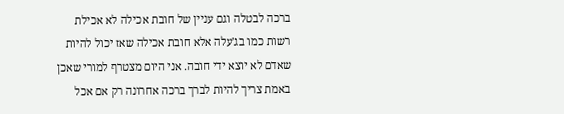ברכה לבטלה וגם עניין של חובת אכילה לא אכילת רשות כמו בג'עלה אלא חובת אכילה שאז יכול להיות שאדם לא יוצא ידי חובה. אני היום מצטרף למורי שאכן באמת צריך להיות לברך ברכה אחרונה רק אם אכל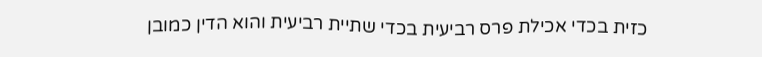כזית בכדי אכילת פרס רביעית בכדי שתיית רביעית והוא הדין כמובן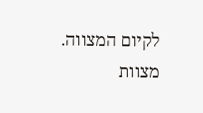לקיום המצווה. מצוות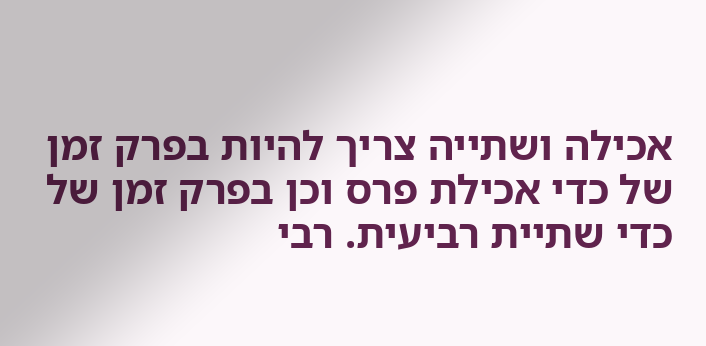אכילה ושתייה צריך להיות בפרק זמן של כדי אכילת פרס וכן בפרק זמן של כדי שתיית רביעית. רבי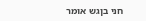חני בןגש אומר